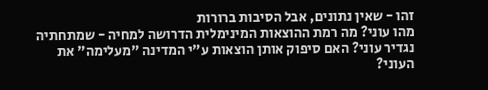זהו - שאין נתונים, אבל הסיבות ברורות
מהו עוני? מה רמת ההוצאות המינימלית הדרושה למחיה - שמתחתיה נגדיר עוני? האם סיפוק אותן הוצאות ע"י המדינה "מעלימה" את העוני?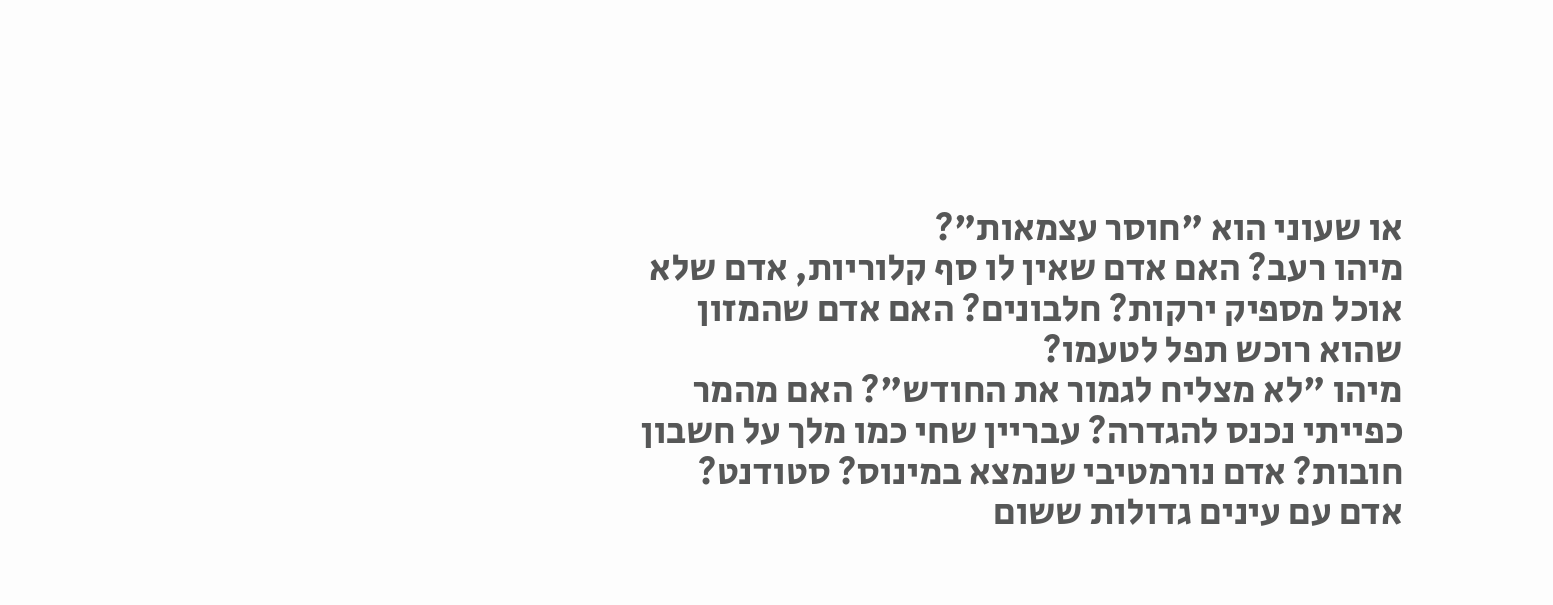או שעוני הוא "חוסר עצמאות"?
מיהו רעב? האם אדם שאין לו סף קלוריות, אדם שלא אוכל מספיק ירקות? חלבונים? האם אדם שהמזון שהוא רוכש תפל לטעמו?
מיהו "לא מצליח לגמור את החודש"? האם מהמר כפייתי נכנס להגדרה? עבריין שחי כמו מלך על חשבון חובות? אדם נורמטיבי שנמצא במינוס? סטודנט? אדם עם עינים גדולות ששום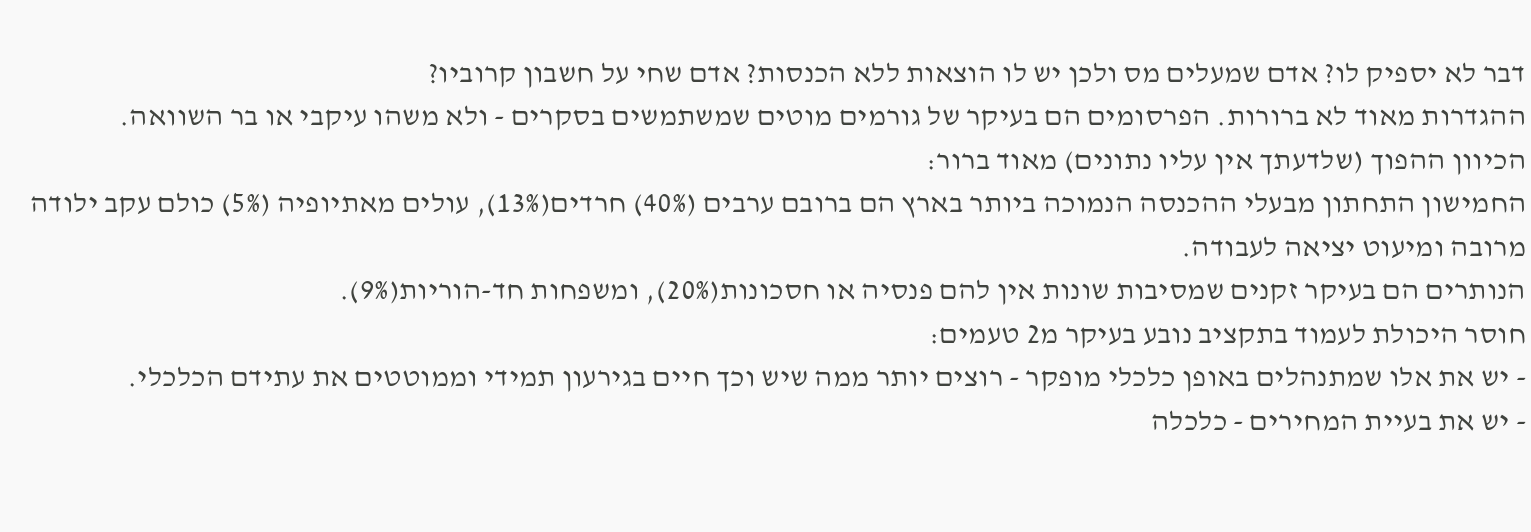דבר לא יספיק לו? אדם שמעלים מס ולכן יש לו הוצאות ללא הכנסות? אדם שחי על חשבון קרוביו?
ההגדרות מאוד לא ברורות. הפרסומים הם בעיקר של גורמים מוטים שמשתמשים בסקרים - ולא משהו עיקבי או בר השוואה.
הכיוון ההפוך (שלדעתך אין עליו נתונים) מאוד ברור:
החמישון התחתון מבעלי ההכנסה הנמוכה ביותר בארץ הם ברובם ערבים (40%) חרדים(13%), עולים מאתיופיה (5%) כולם עקב ילודה מרובה ומיעוט יציאה לעבודה.
הנותרים הם בעיקר זקנים שמסיבות שונות אין להם פנסיה או חסכונות(20%), ומשפחות חד-הוריות(9%).
חוסר היכולת לעמוד בתקציב נובע בעיקר מ2 טעמים:
- יש את אלו שמתנהלים באופן כלכלי מופקר - רוצים יותר ממה שיש וכך חיים בגירעון תמידי וממוטטים את עתידם הכלכלי.
- יש את בעיית המחירים - כלכלה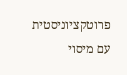פרוטקציוניסטית עם מיסוי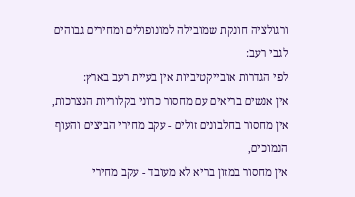ורגולציה חונקת שמובילה למונופולים ומחירים גבוהים
לגבי רעב:
לפי הגדרות אובייקטיביות אין בעיית רעב בארץ:
אין אנשים בריאים עם מחסור כרוני בקלוריות הנצרכות,
אין מחסור בחלבונים זולים - עקב מחירי הביצים והעוף הנמוכים,
אין מחסור במזון בריא לא מעובד - עקב מחירי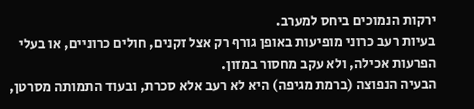ירקות הנמוכים ביחס למערב.
בעיות רעב כרוני מופיעות באופן גורף רק אצל זקנים, חולים כרוניים, או בעלי הפרעות אכילה, ולא עקב מחסור במזון.
הבעיה הנפוצה (ברמת מגיפה) היא לא רעב אלא סכרת, ובעוד התמותה מסרטן,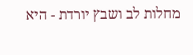מחלות לב ושבץ יורדת - היא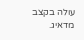עולה בקצב מדאיג.